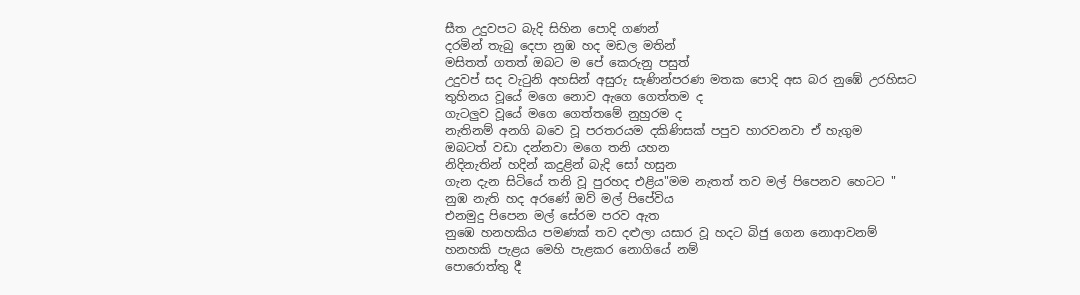සීත උදුවපට බැදි සිහින පොදි ගණන්
දරමින් තැබු දෙපා නුඹ හද මඩල මතින්
මසිතත් ගතත් ඔබට ම පේ කෙරුනු පසුත්
උදුවප් සද වැටුනි අහසින් අසුරු සැණින්පරණ මතක පොදි අස බර නුඹේ උරහිසට
තුහිනය වූයේ මගෙ නොව ඇගෙ ගෙත්තම ද
ගැටලුව වූයේ මගෙ ගෙත්තමේ නුහුරම ද
නැතිනම් අනගි බවෙ වූ පරතරයම දකිණිසක් පපුව හාරවනවා ඒ හැගුම
ඔබටත් වඩා දන්නවා මගෙ තනි යහන
නිදිනැතින් හදින් කදුළින් බැදි සෝ හසුන
ගැන දැන සිටියේ තනි වූ පුරහද එළිය"මම නැතත් තව මල් පිපෙනව හෙටට "
නුඹ නැති හද අරණේ ඔව් මල් පිපේවිය
එනමුදු පිපෙන මල් සේරම පරව ඇත
නුඹෙ හනහකිය පමණක් තව දළුලා යසාර වූ හදට බිජු ගෙන නොආවනම්
හනහකි පැළය මෙහි පැළකර නොගියේ නම්
පොරොත්තු දී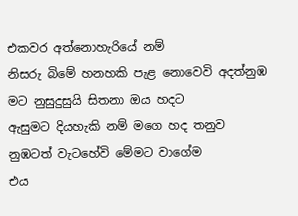එකවර අත්නොහැරියේ නම්
නිසරු බිමේ හනහකි පැළ නොවෙවි අදත්නුඹ මට නුසුදුසුයි සිතනා ඔය හදට
ඇසුමට දියහැකි නම් මගෙ හද තනුව
නුඹටත් වැටහේවි මේමට වාගේම
එය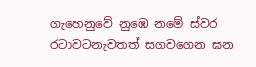ගැහෙනුවේ නුඹෙ නමේ ස්වර රටාවටනැවතත් සගවගෙන ඝන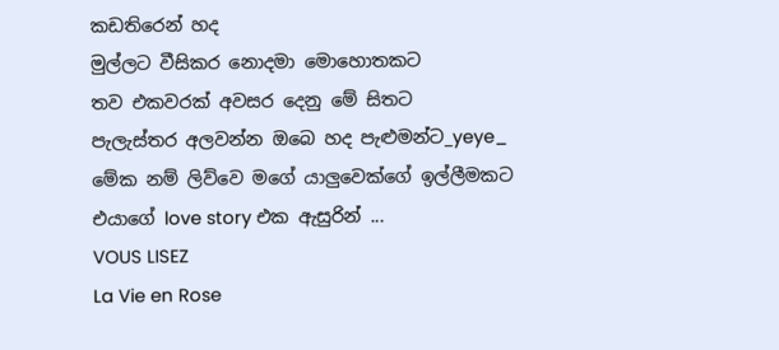කඩතිරෙන් හද
මුල්ලට වීසිකර නොදමා මොහොතකට
තව එකවරක් අවසර දෙනු මේ සිතට
පැලැස්තර අලවන්න ඔබෙ හද පැළුමන්ට_yeye_
මේක නම් ලිව්වෙ මගේ යාලුවෙක්ගේ ඉල්ලීමකට
එයාගේ love story එක ඇසුරින් ...
VOUS LISEZ
La Vie en Rose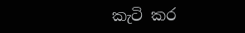කැටි කර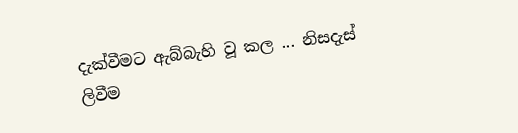දැක්වීමට ඇබ්බැහි වූ කල ... නිසදැස් ලිවීම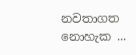නවතාගත නොහැක ...